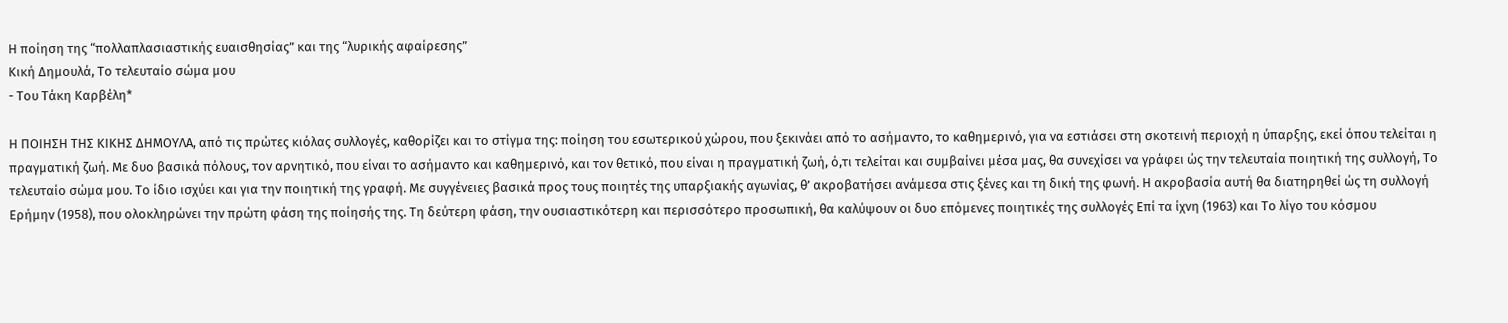Η ποίηση της “πολλαπλασιαστικής ευαισθησίας” και της “λυρικής αφαίρεσης”
Κική Δημουλά, Το τελευταίο σώμα μου
- Του Τάκη Καρβέλη*

Η ΠΟΙΗΣΗ ΤΗΣ ΚΙΚΗΣ ΔΗΜΟΥΛΑ, από τις πρώτες κιόλας συλλογές, καθορίζει και το στίγμα της: ποίηση του εσωτερικού χώρου, που ξεκινάει από το ασήμαντο, το καθημερινό, για να εστιάσει στη σκοτεινή περιοχή η ύπαρξης, εκεί όπου τελείται η πραγματική ζωή. Με δυο βασικά πόλους, τον αρνητικό, που είναι το ασήμαντο και καθημερινό, και τον θετικό, που είναι η πραγματική ζωή, ό,τι τελείται και συμβαίνει μέσα μας, θα συνεχίσει να γράφει ώς την τελευταία ποιητική της συλλογή, Το τελευταίο σώμα μου. Το ίδιο ισχύει και για την ποιητική της γραφή. Με συγγένειες βασικά προς τους ποιητές της υπαρξιακής αγωνίας, θ’ ακροβατήσει ανάμεσα στις ξένες και τη δική της φωνή. Η ακροβασία αυτή θα διατηρηθεί ώς τη συλλογή Ερήμην (1958), που ολοκληρώνει την πρώτη φάση της ποίησής της. Τη δεύτερη φάση, την ουσιαστικότερη και περισσότερο προσωπική, θα καλύψουν οι δυο επόμενες ποιητικές της συλλογές Επί τα ίχνη (1963) και Το λίγο του κόσμου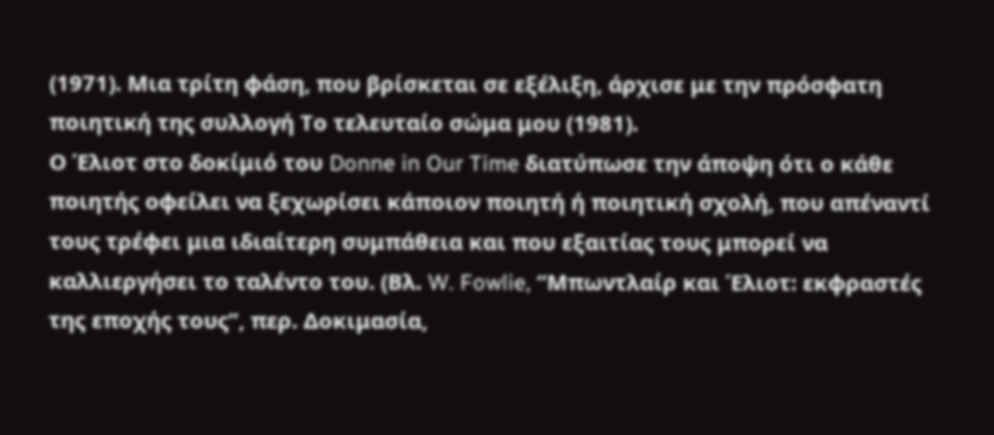(1971). Μια τρίτη φάση, που βρίσκεται σε εξέλιξη, άρχισε με την πρόσφατη ποιητική της συλλογή Το τελευταίο σώμα μου (1981).
Ο Έλιοτ στο δοκίμιό του Donne in Our Time διατύπωσε την άποψη ότι ο κάθε ποιητής οφείλει να ξεχωρίσει κάποιον ποιητή ή ποιητική σχολή, που απέναντί τους τρέφει μια ιδιαίτερη συμπάθεια και που εξαιτίας τους μπορεί να καλλιεργήσει το ταλέντο του. (Βλ. W. Fowlie, “Μπωντλαίρ και Έλιοτ: εκφραστές της εποχής τους”, περ. Δοκιμασία,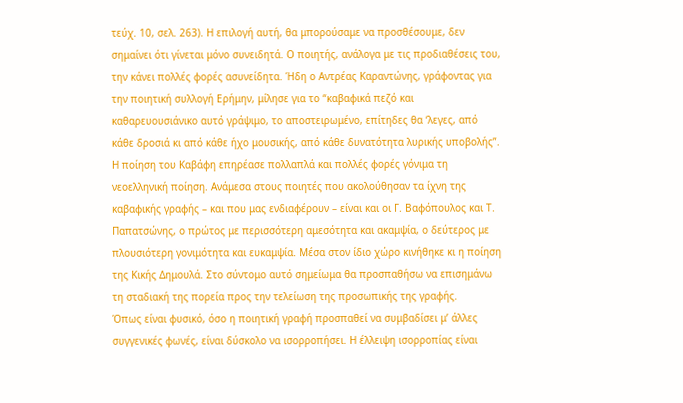τεύχ. 10, σελ. 263). Η επιλογή αυτή, θα μπορούσαμε να προσθέσουμε, δεν σημαίνει ότι γίνεται μόνο συνειδητά. Ο ποιητής, ανάλογα με τις προδιαθέσεις του, την κάνει πολλές φορές ασυνείδητα. Ήδη ο Αντρέας Καραντώνης, γράφοντας για την ποιητική συλλογή Ερήμην, μίλησε για το “καβαφικά πεζό και καθαρευουσιάνικο αυτό γράψιμο, το αποστειρωμένο, επίτηδες θα ‘λεγες, από κάθε δροσιά κι από κάθε ήχο μουσικής, από κάθε δυνατότητα λυρικής υποβολής”. Η ποίηση του Καβάφη επηρέασε πολλαπλά και πολλές φορές γόνιμα τη νεοελληνική ποίηση. Ανάμεσα στους ποιητές που ακολούθησαν τα ίχνη της καβαφικής γραφής – και που μας ενδιαφέρουν – είναι και οι Γ. Βαφόπουλος και Τ. Παπατσώνης, ο πρώτος με περισσότερη αμεσότητα και ακαμψία, ο δεύτερος με πλουσιότερη γονιμότητα και ευκαμψία. Μέσα στον ίδιο χώρο κινήθηκε κι η ποίηση της Κικής Δημουλά. Στο σύντομο αυτό σημείωμα θα προσπαθήσω να επισημάνω τη σταδιακή της πορεία προς την τελείωση της προσωπικής της γραφής.
Όπως είναι φυσικό, όσο η ποιητική γραφή προσπαθεί να συμβαδίσει μ’ άλλες συγγενικές φωνές, είναι δύσκολο να ισορροπήσει. Η έλλειψη ισορροπίας είναι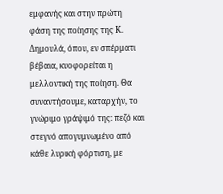εμφανής και στην πρώτη φάση της ποίησης της Κ. Δημουλά, όπου, εν σπέρματι βέβαια, κυοφορείται η μελλοντική της ποίηση. Θα συναντήσουμε, καταρχήν, το γνώριμο γράψιμό της: πεζό και στεγνό απογυμνωμένο από κάθε λυρική φόρτιση, με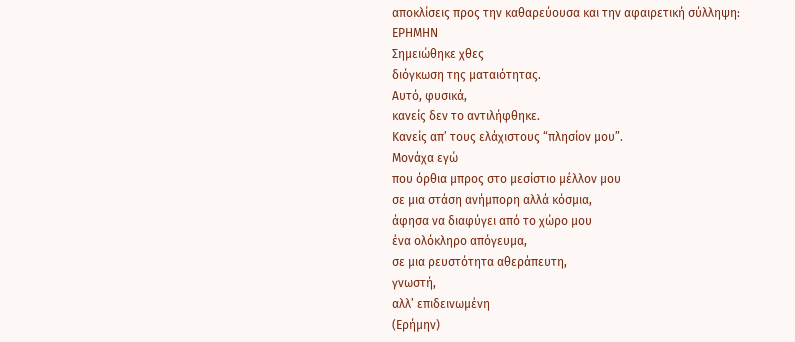αποκλίσεις προς την καθαρεύουσα και την αφαιρετική σύλληψη:
ΕΡΗΜΗΝ
Σημειώθηκε χθες
διόγκωση της ματαιότητας.
Αυτό, φυσικά,
κανείς δεν το αντιλήφθηκε.
Κανείς απ’ τους ελάχιστους “πλησίον μου”.
Μονάχα εγώ
που όρθια μπρος στο μεσίστιο μέλλον μου
σε μια στάση ανήμπορη αλλά κόσμια,
άφησα να διαφύγει από το χώρο μου
ένα ολόκληρο απόγευμα,
σε μια ρευστότητα αθεράπευτη,
γνωστή,
αλλ’ επιδεινωμένη
(Ερήμην)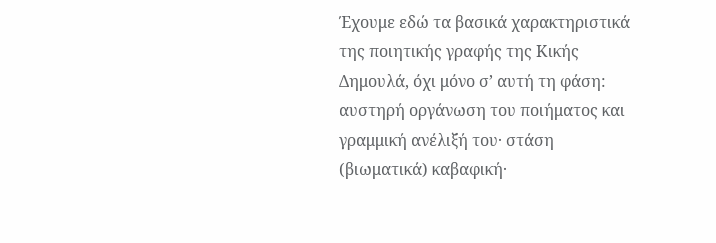Έχουμε εδώ τα βασικά χαρακτηριστικά της ποιητικής γραφής της Κικής Δημουλά, όχι μόνο σ’ αυτή τη φάση: αυστηρή οργάνωση του ποιήματος και γραμμική ανέλιξή του· στάση (βιωματικά) καβαφική·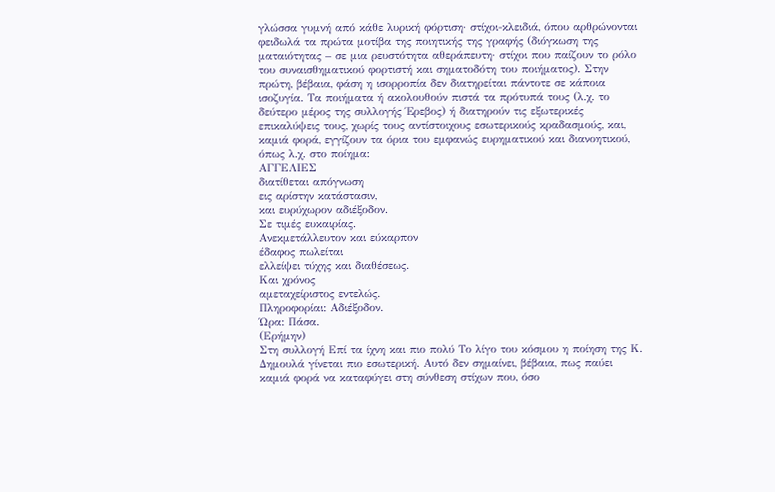γλώσσα γυμνή από κάθε λυρική φόρτιση· στίχοι-κλειδιά, όπου αρθρώνονται φειδωλά τα πρώτα μοτίβα της ποιητικής της γραφής (διόγκωση της ματαιότητας – σε μια ρευστότητα αθεράπευτη· στίχοι που παίζουν το ρόλο του συναισθηματικού φορτιστή και σηματοδότη του ποιήματος). Στην πρώτη, βέβαια, φάση η ισορροπία δεν διατηρείται πάντοτε σε κάποια ισοζυγία. Τα ποιήματα ή ακολουθούν πιστά τα πρότυπά τους (λ.χ. το δεύτερο μέρος της συλλογής Έρεβος) ή διατηρούν τις εξωτερικές επικαλύψεις τους, χωρίς τους αντίστοιχους εσωτερικούς κραδασμούς, και, καμιά φορά, εγγίζουν τα όρια του εμφανώς ευρηματικού και διανοητικού, όπως λ.χ. στο ποίημα:
ΑΓΓΕΛΙΕΣ
διατίθεται απόγνωση
εις αρίστην κατάστασιν,
και ευρύχωρον αδιέξοδον.
Σε τιμές ευκαιρίας.
Ανεκμετάλλευτον και εύκαρπον
έδαφος πωλείται
ελλείψει τύχης και διαθέσεως.
Και χρόνος
αμεταχείριστος εντελώς.
Πληροφορίαι: Αδιέξοδον.
Ώρα: Πάσα.
(Ερήμην)
Στη συλλογή Επί τα ίχνη και πιο πολύ Το λίγο του κόσμου η ποίηση της Κ. Δημουλά γίνεται πιο εσωτερική. Αυτό δεν σημαίνει, βέβαια, πως παύει καμιά φορά να καταφύγει στη σύνθεση στίχων που, όσο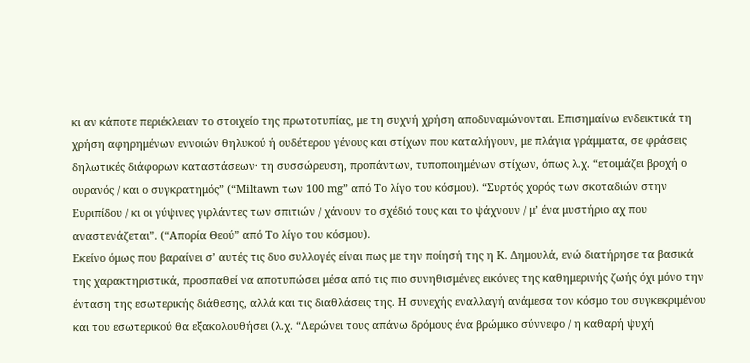κι αν κάποτε περιέκλειαν το στοιχείο της πρωτοτυπίας, με τη συχνή χρήση αποδυναμώνονται. Επισημαίνω ενδεικτικά τη χρήση αφηρημένων εννοιών θηλυκού ή ουδέτερου γένους και στίχων που καταλήγουν, με πλάγια γράμματα, σε φράσεις δηλωτικές διάφορων καταστάσεων· τη συσσώρευση, προπάντων, τυποποιημένων στίχων, όπως λ.χ. “ετοιμάζει βροχή ο ουρανός / και ο συγκρατημός” (“Miltawn των 100 mg” από Το λίγο του κόσμου). “Συρτός χορός των σκοταδιών στην Ευριπίδου / κι οι γύψινες γιρλάντες των σπιτιών / χάνουν το σχέδιό τους και το ψάχνουν / μ’ ένα μυστήριο αχ που αναστενάζεται”. (“Απορία Θεού” από Το λίγο του κόσμου).
Εκείνο όμως που βαραίνει σ’ αυτές τις δυο συλλογές είναι πως με την ποίησή της η Κ. Δημουλά, ενώ διατήρησε τα βασικά της χαρακτηριστικά, προσπαθεί να αποτυπώσει μέσα από τις πιο συνηθισμένες εικόνες της καθημερινής ζωής όχι μόνο την ένταση της εσωτερικής διάθεσης, αλλά και τις διαθλάσεις της. Η συνεχής εναλλαγή ανάμεσα τον κόσμο του συγκεκριμένου και του εσωτερικού θα εξακολουθήσει (λ.χ. “Λερώνει τους απάνω δρόμους ένα βρώμικο σύννεφο / η καθαρή ψυχή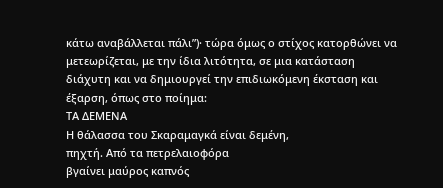κάτω αναβάλλεται πάλι”)· τώρα όμως ο στίχος κατορθώνει να μετεωρίζεται, με την ίδια λιτότητα, σε μια κατάσταση διάχυτη και να δημιουργεί την επιδιωκόμενη έκσταση και έξαρση, όπως στο ποίημα:
ΤΑ ΔΕΜΕΝΑ
Η θάλασσα του Σκαραμαγκά είναι δεμένη,
πηχτή. Από τα πετρελαιοφόρα
βγαίνει μαύρος καπνός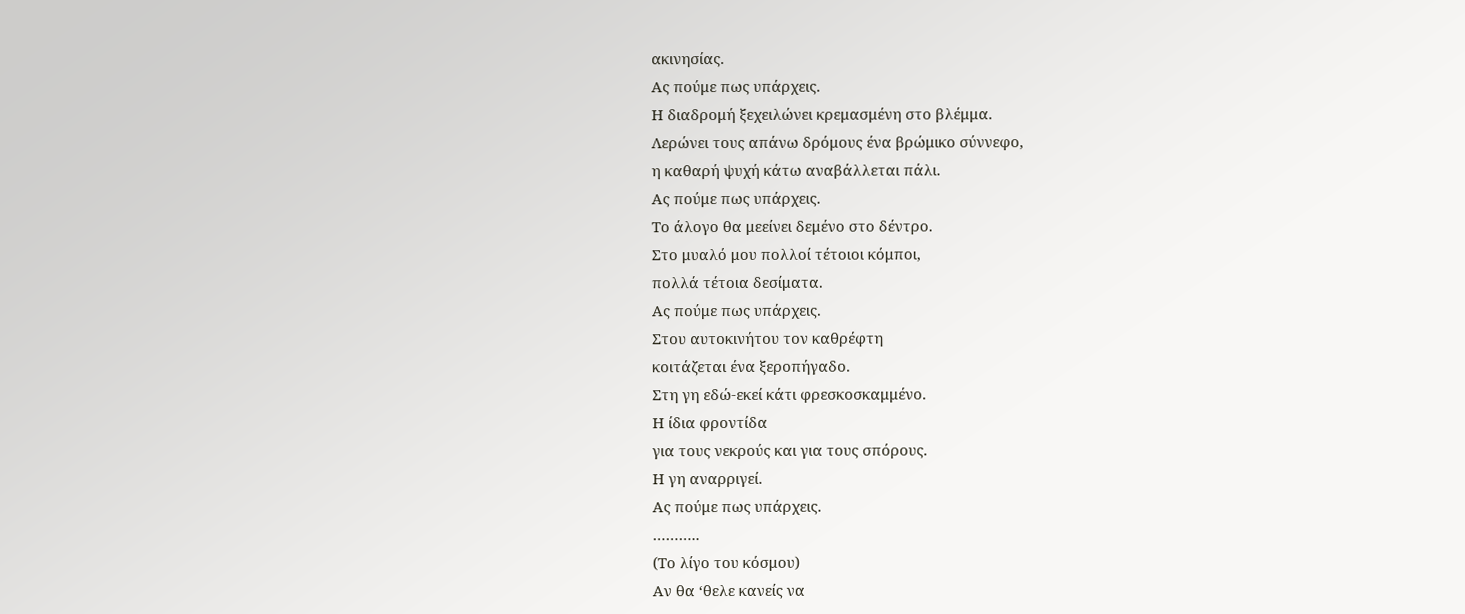ακινησίας.
Ας πούμε πως υπάρχεις.
Η διαδρομή ξεχειλώνει κρεμασμένη στο βλέμμα.
Λερώνει τους απάνω δρόμους ένα βρώμικο σύννεφο,
η καθαρή ψυχή κάτω αναβάλλεται πάλι.
Ας πούμε πως υπάρχεις.
Το άλογο θα μεείνει δεμένο στο δέντρο.
Στο μυαλό μου πολλοί τέτοιοι κόμποι,
πολλά τέτοια δεσίματα.
Ας πούμε πως υπάρχεις.
Στου αυτοκινήτου τον καθρέφτη
κοιτάζεται ένα ξεροπήγαδο.
Στη γη εδώ-εκεί κάτι φρεσκοσκαμμένο.
Η ίδια φροντίδα
για τους νεκρούς και για τους σπόρους.
Η γη αναρριγεί.
Ας πούμε πως υπάρχεις.
………..
(Το λίγο του κόσμου)
Αν θα ‘θελε κανείς να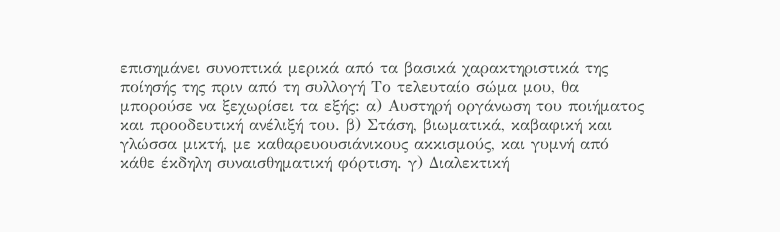επισημάνει συνοπτικά μερικά από τα βασικά χαρακτηριστικά της ποίησής της πριν από τη συλλογή Το τελευταίο σώμα μου, θα μπορούσε να ξεχωρίσει τα εξής: α) Αυστηρή οργάνωση του ποιήματος και προοδευτική ανέλιξή του. β) Στάση, βιωματικά, καβαφική και γλώσσα μικτή, με καθαρευουσιάνικους ακκισμούς, και γυμνή από κάθε έκδηλη συναισθηματική φόρτιση. γ) Διαλεκτική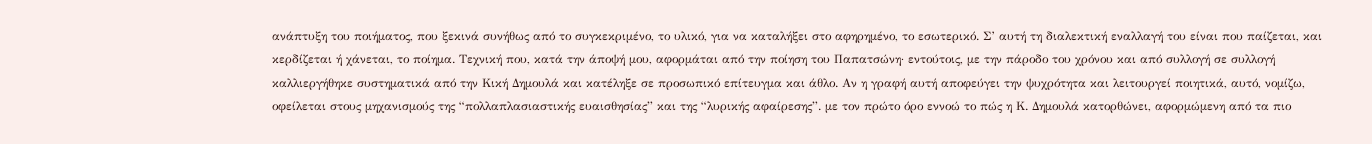ανάπτυξη του ποιήματος, που ξεκινά συνήθως από το συγκεκριμένο, το υλικό, για να καταλήξει στο αφηρημένο, το εσωτερικό. Σ’ αυτή τη διαλεκτική εναλλαγή του είναι που παίζεται, και κερδίζεται ή χάνεται, το ποίημα. Τεχνική που, κατά την άποψή μου, αφορμάται από την ποίηση του Παπατσώνη· εντούτοις, με την πάροδο του χρόνου και από συλλογή σε συλλογή καλλιεργήθηκε συστηματικά από την Κική Δημουλά και κατέληξε σε προσωπικό επίτευγμα και άθλο. Αν η γραφή αυτή αποφεύγει την ψυχρότητα και λειτουργεί ποιητικά, αυτό, νομίζω, οφείλεται στους μηχανισμούς της “πολλαπλασιαστικής ευαισθησίας” και της “λυρικής αφαίρεσης”. με τον πρώτο όρο εννοώ το πώς η Κ. Δημουλά κατορθώνει, αφορμώμενη από τα πιο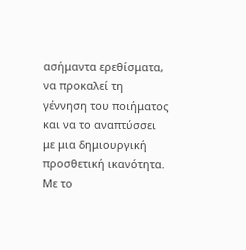ασήμαντα ερεθίσματα, να προκαλεί τη γέννηση του ποιήματος και να το αναπτύσσει με μια δημιουργική προσθετική ικανότητα. Με το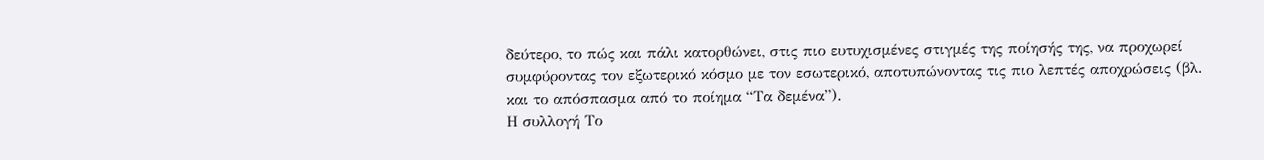δεύτερο, το πώς και πάλι κατορθώνει, στις πιο ευτυχισμένες στιγμές της ποίησής της, να προχωρεί συμφύροντας τον εξωτερικό κόσμο με τον εσωτερικό, αποτυπώνοντας τις πιο λεπτές αποχρώσεις (βλ. και το απόσπασμα από το ποίημα “Τα δεμένα”).
Η συλλογή Το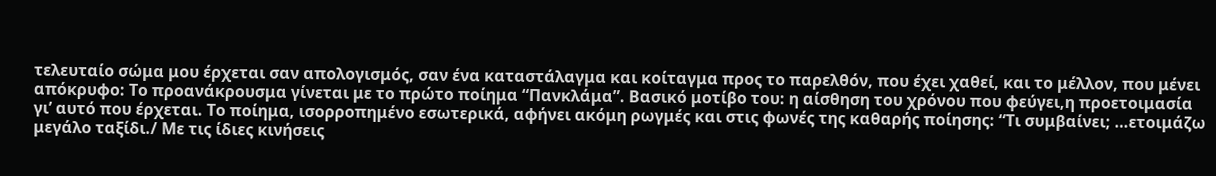τελευταίο σώμα μου έρχεται σαν απολογισμός, σαν ένα καταστάλαγμα και κοίταγμα προς το παρελθόν, που έχει χαθεί, και το μέλλον, που μένει απόκρυφο: Το προανάκρουσμα γίνεται με το πρώτο ποίημα “Πανκλάμα”. Βασικό μοτίβο του: η αίσθηση του χρόνου που φεύγει,η προετοιμασία γι’ αυτό που έρχεται. Το ποίημα, ισορροπημένο εσωτερικά, αφήνει ακόμη ρωγμές και στις φωνές της καθαρής ποίησης: “Τι συμβαίνει; …ετοιμάζω μεγάλο ταξίδι./ Με τις ίδιες κινήσεις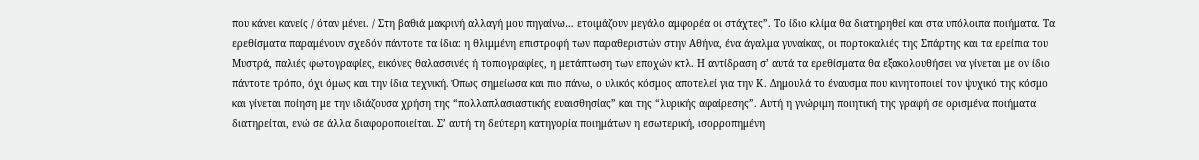που κάνει κανείς / όταν μένει. / Στη βαθιά μακρινή αλλαγή μου πηγαίνω… ετοιμάζουν μεγάλο αμφορέα οι στάχτες”. Το ίδιο κλίμα θα διατηρηθεί και στα υπόλοιπα ποιήματα. Τα ερεθίσματα παραμένουν σχεδόν πάντοτε τα ίδια: η θλιμμένη επιστροφή των παραθεριστών στην Αθήνα, ένα άγαλμα γυναίκας, οι πορτοκαλιές της Σπάρτης και τα ερείπια του Μυστρά, παλιές φωτογραφίες, εικόνες θαλασσινές ή τοπιογραφίες, η μετάπτωση των εποχών κτλ. Η αντίδραση σ’ αυτά τα ερεθίσματα θα εξακολουθήσει να γίνεται με ον ίδιο πάντοτε τρόπο, όχι όμως και την ίδια τεχνική. Όπως σημείωσα και πιο πάνω, ο υλικός κόσμος αποτελεί για την Κ. Δημουλά το έναυσμα που κινητοποιεί τον ψυχικό της κόσμο και γίνεται ποίηση με την ιδιάζουσα χρήση της “πολλαπλασιαστικής ευαισθησίας” και της “λυρικής αφαίρεσης”. Αυτή η γνώριμη ποιητική της γραφή σε ορισμένα ποιήματα διατηρείται, ενώ σε άλλα διαφοροποιείται. Σ’ αυτή τη δεύτερη κατηγορία ποιημάτων η εσωτερική, ισορροπημένη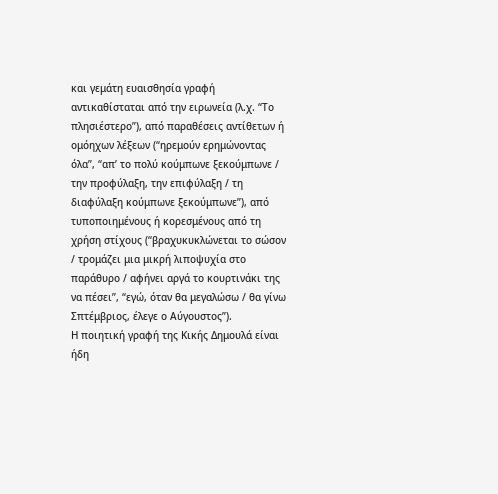και γεμάτη ευαισθησία γραφή αντικαθίσταται από την ειρωνεία (λ.χ. “Το πλησιέστερο”), από παραθέσεις αντίθετων ή ομόηχων λέξεων (“ηρεμούν ερημώνοντας όλα”, “απ’ το πολύ κούμπωνε ξεκούμπωνε / την προφύλαξη, την επιφύλαξη / τη διαφύλαξη κούμπωνε ξεκούμπωνε”), από τυποποιημένους ή κορεσμένους από τη χρήση στίχους (“βραχυκυκλώνεται το σώσον / τρομάζει μια μικρή λιποψυχία στο παράθυρο / αφήνει αργά το κουρτινάκι της να πέσει”, “εγώ, όταν θα μεγαλώσω / θα γίνω Σπτέμβριος, έλεγε ο Αύγουστος”).
Η ποιητική γραφή της Κικής Δημουλά είναι ήδη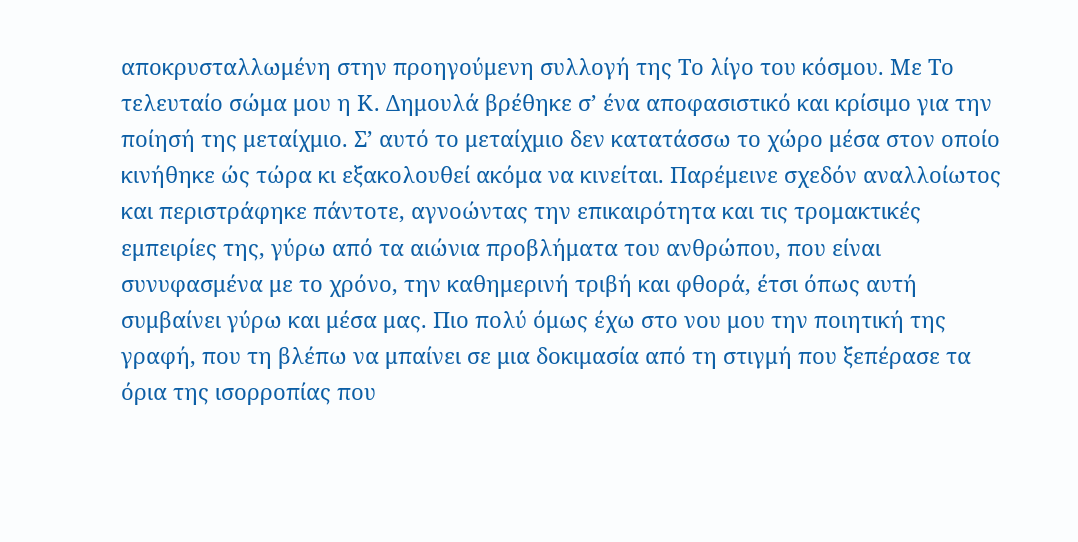αποκρυσταλλωμένη στην προηγούμενη συλλογή της Το λίγο του κόσμου. Με Το τελευταίο σώμα μου η Κ. Δημουλά βρέθηκε σ’ ένα αποφασιστικό και κρίσιμο για την ποίησή της μεταίχμιο. Σ’ αυτό το μεταίχμιο δεν κατατάσσω το χώρο μέσα στον οποίο κινήθηκε ώς τώρα κι εξακολουθεί ακόμα να κινείται. Παρέμεινε σχεδόν αναλλοίωτος και περιστράφηκε πάντοτε, αγνοώντας την επικαιρότητα και τις τρομακτικές εμπειρίες της, γύρω από τα αιώνια προβλήματα του ανθρώπου, που είναι συνυφασμένα με το χρόνο, την καθημερινή τριβή και φθορά, έτσι όπως αυτή συμβαίνει γύρω και μέσα μας. Πιο πολύ όμως έχω στο νου μου την ποιητική της γραφή, που τη βλέπω να μπαίνει σε μια δοκιμασία από τη στιγμή που ξεπέρασε τα όρια της ισορροπίας που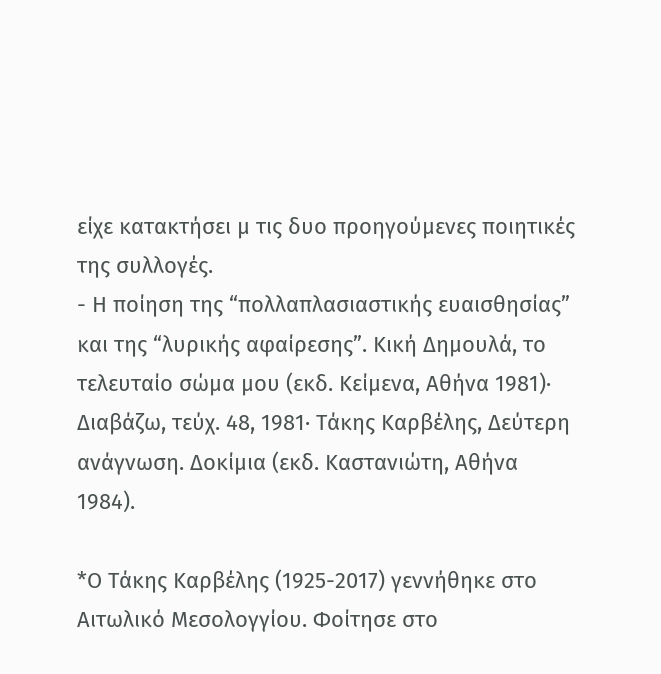είχε κατακτήσει μ τις δυο προηγούμενες ποιητικές της συλλογές.
- Η ποίηση της “πολλαπλασιαστικής ευαισθησίας” και της “λυρικής αφαίρεσης”. Κική Δημουλά, το τελευταίο σώμα μου (εκδ. Κείμενα, Αθήνα 1981)· Διαβάζω, τεύχ. 48, 1981· Τάκης Καρβέλης, Δεύτερη ανάγνωση. Δοκίμια (εκδ. Καστανιώτη, Αθήνα 1984).

*Ο Τάκης Καρβέλης (1925-2017) γεννήθηκε στο Αιτωλικό Μεσολογγίου. Φοίτησε στο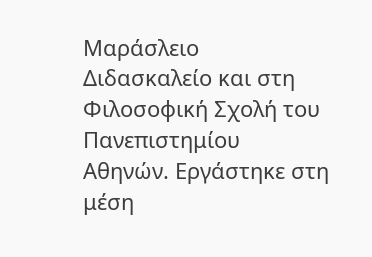Μαράσλειο Διδασκαλείο και στη Φιλοσοφική Σχολή του Πανεπιστημίου Αθηνών. Εργάστηκε στη μέση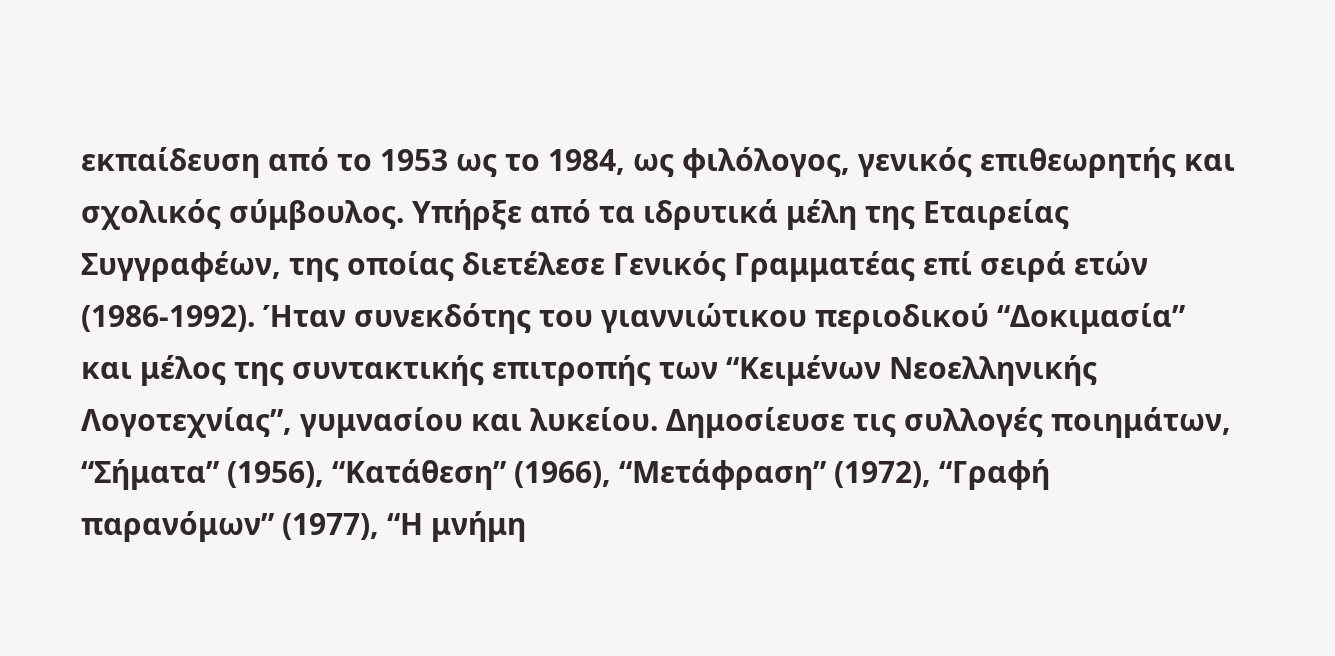εκπαίδευση από το 1953 ως το 1984, ως φιλόλογος, γενικός επιθεωρητής και σχολικός σύμβουλος. Υπήρξε από τα ιδρυτικά μέλη της Εταιρείας Συγγραφέων, της οποίας διετέλεσε Γενικός Γραμματέας επί σειρά ετών (1986-1992). Ήταν συνεκδότης του γιαννιώτικου περιοδικού “Δοκιμασία” και μέλος της συντακτικής επιτροπής των “Κειμένων Νεοελληνικής Λογοτεχνίας”, γυμνασίου και λυκείου. Δημοσίευσε τις συλλογές ποιημάτων, “Σήματα” (1956), “Κατάθεση” (1966), “Μετάφραση” (1972), “Γραφή παρανόμων” (1977), “Η μνήμη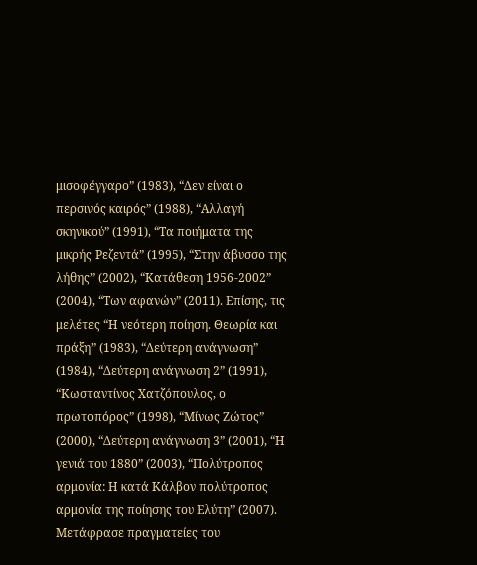μισοφέγγαρο” (1983), “Δεν είναι ο περσινός καιρός” (1988), “Αλλαγή σκηνικού” (1991), “Τα ποιήματα της μικρής Ρεζεντά” (1995), “Στην άβυσσο της λήθης” (2002), “Κατάθεση 1956-2002” (2004), “Των αφανών” (2011). Επίσης, τις μελέτες “Η νεότερη ποίηση. Θεωρία και πράξη” (1983), “Δεύτερη ανάγνωση” (1984), “Δεύτερη ανάγνωση 2” (1991), “Κωσταντίνος Χατζόπουλος, ο πρωτοπόρος” (1998), “Μίνως Ζώτος” (2000), “Δεύτερη ανάγνωση 3” (2001), “Η γενιά του 1880” (2003), “Πολύτροπος αρμονία: Η κατά Κάλβον πολύτροπος αρμονία της ποίησης του Ελύτη” (2007). Μετάφρασε πραγματείες του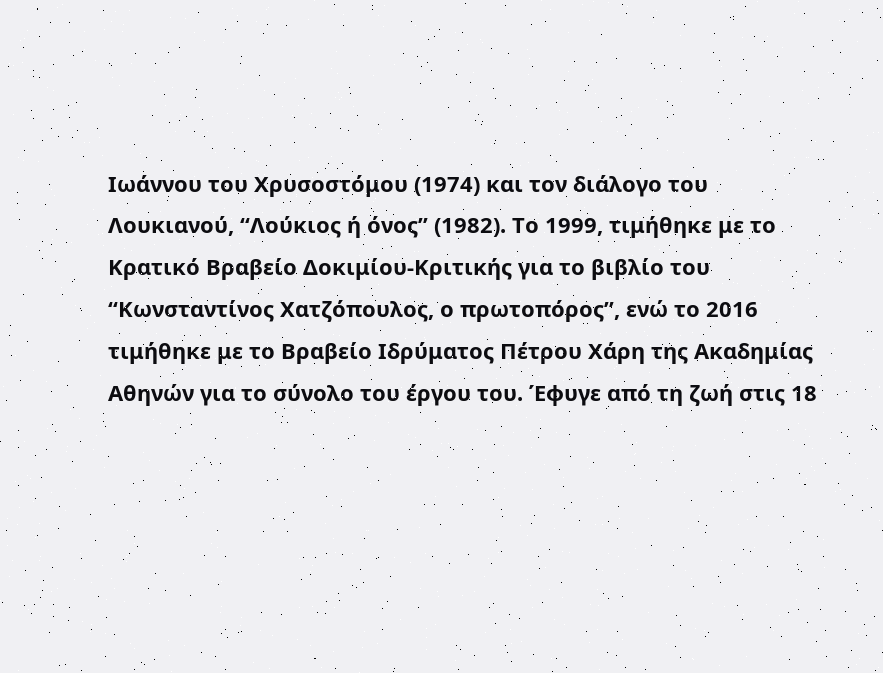Ιωάννου του Χρυσοστόμου (1974) και τον διάλογο του Λουκιανού, “Λούκιος ή όνος” (1982). Το 1999, τιμήθηκε με το Κρατικό Βραβείο Δοκιμίου-Κριτικής για το βιβλίο του “Κωνσταντίνος Χατζόπουλος, ο πρωτοπόρος”, ενώ το 2016 τιμήθηκε με το Βραβείο Ιδρύματος Πέτρου Χάρη της Ακαδημίας Αθηνών για το σύνολο του έργου του. Έφυγε από τη ζωή στις 18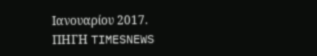Ιανουαρίου 2017.
ΠΗΓΗ TIMESNEWS